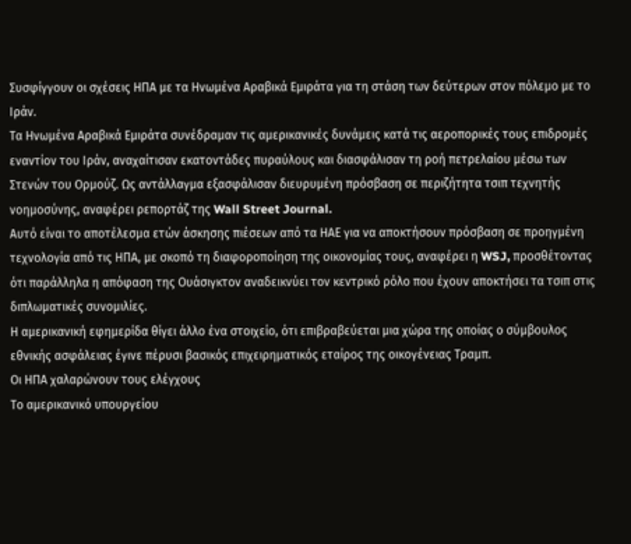Συσφίγγουν οι σχέσεις ΗΠΑ με τα Ηνωμένα Αραβικά Εμιράτα για τη στάση των δεύτερων στον πόλεμο με το Ιράν.
Τα Ηνωμένα Αραβικά Εμιράτα συνέδραμαν τις αμερικανικές δυνάμεις κατά τις αεροπορικές τους επιδρομές εναντίον του Ιράν, αναχαίτισαν εκατοντάδες πυραύλους και διασφάλισαν τη ροή πετρελαίου μέσω των Στενών του Ορμούζ. Ως αντάλλαγμα εξασφάλισαν διευρυμένη πρόσβαση σε περιζήτητα τσιπ τεχνητής νοημοσύνης, αναφέρει ρεπορτάζ της Wall Street Journal.
Αυτό είναι το αποτέλεσμα ετών άσκησης πιέσεων από τα ΗΑΕ για να αποκτήσουν πρόσβαση σε προηγμένη τεχνολογία από τις ΗΠΑ, με σκοπό τη διαφοροποίηση της οικονομίας τους, αναφέρει η WSJ, προσθέτοντας ότι παράλληλα η απόφαση της Ουάσιγκτον αναδεικνύει τον κεντρικό ρόλο που έχουν αποκτήσει τα τσιπ στις διπλωματικές συνομιλίες.
Η αμερικανική εφημερίδα θίγει άλλο ένα στοιχείο, ότι επιβραβεύεται μια χώρα της οποίας ο σύμβουλος εθνικής ασφάλειας έγινε πέρυσι βασικός επιχειρηματικός εταίρος της οικογένειας Τραμπ.
Οι ΗΠΑ χαλαρώνουν τους ελέγχους
Το αμερικανικό υπουργείου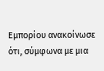Εμπορίου ανακοίνωσε ότι, σύμφωνα με μια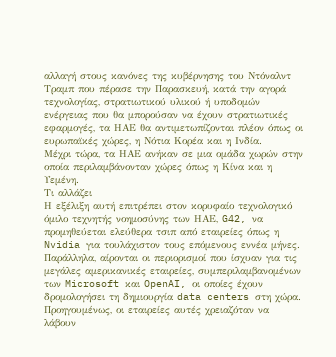αλλαγή στους κανόνες της κυβέρνησης του Ντόναλντ Τραμπ που πέρασε την Παρασκευή, κατά την αγορά τεχνολογίας, στρατιωτικού υλικού ή υποδομών ενέργειας που θα μπορούσαν να έχουν στρατιωτικές εφαρμογές, τα ΗΑΕ θα αντιμετωπίζονται πλέον όπως οι ευρωπαϊκές χώρες, η Νότια Κορέα και η Ινδία.
Μέχρι τώρα, τα ΗΑΕ ανήκαν σε μια ομάδα χωρών στην οποία περιλαμβάνονταν χώρες όπως η Κίνα και η Υεμένη.
Τι αλλάζει
Η εξέλιξη αυτή επιτρέπει στον κορυφαίο τεχνολογικό όμιλο τεχνητής νοημοσύνης των ΗΑΕ, G42, να προμηθεύεται ελεύθερα τσιπ από εταιρείες όπως η Nvidia για τουλάχιστον τους επόμενους εννέα μήνες.
Παράλληλα, αίρονται οι περιορισμοί που ίσχυαν για τις μεγάλες αμερικανικές εταιρείες, συμπεριλαμβανομένων των Microsoft και OpenAI, οι οποίες έχουν δρομολογήσει τη δημιουργία data centers στη χώρα.
Προηγουμένως, οι εταιρείες αυτές χρειαζόταν να λάβουν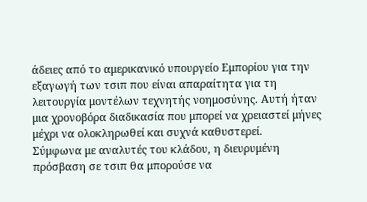άδειες από το αμερικανικό υπουργείο Εμπορίου για την εξαγωγή των τσιπ που είναι απαραίτητα για τη λειτουργία μοντέλων τεχνητής νοημοσύνης. Αυτή ήταν μια χρονοβόρα διαδικασία που μπορεί να χρειαστεί μήνες μέχρι να ολοκληρωθεί και συχνά καθυστερεί.
Σύμφωνα με αναλυτές του κλάδου, η διευρυμένη πρόσβαση σε τσιπ θα μπορούσε να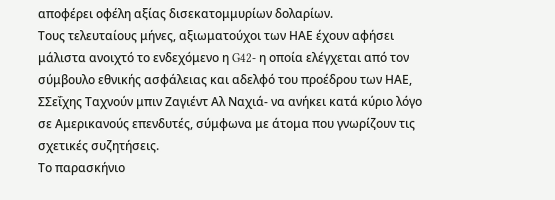αποφέρει οφέλη αξίας δισεκατομμυρίων δολαρίων.
Τους τελευταίους μήνες, αξιωματούχοι των ΗΑΕ έχουν αφήσει μάλιστα ανοιχτό το ενδεχόμενο η G42- η οποία ελέγχεται από τον σύμβουλο εθνικής ασφάλειας και αδελφό του προέδρου των ΗΑΕ, ΣΣεΐχης Ταχνούν μπιν Ζαγιέντ Αλ Ναχιά- να ανήκει κατά κύριο λόγο σε Αμερικανούς επενδυτές, σύμφωνα με άτομα που γνωρίζουν τις σχετικές συζητήσεις.
Το παρασκήνιο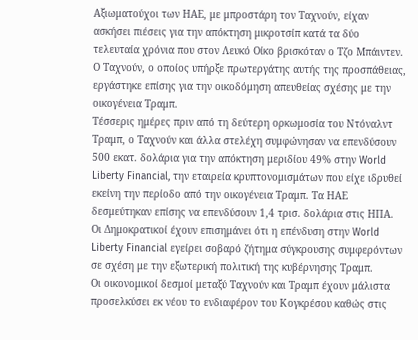Αξιωματούχοι των ΗΑΕ, με μπροστάρη τον Ταχνούν, είχαν ασκήσει πιέσεις για την απόκτηση μικροτσίπ κατά τα δύο τελευταία χρόνια που στον Λευκό Οίκο βρισκόταν ο Τζο Μπάιντεν. Ο Ταχνούν, ο οποίος υπήρξε πρωτεργάτης αυτής της προσπάθειας, εργάστηκε επίσης για την οικοδόμηση απευθείας σχέσης με την οικογένεια Τραμπ.
Τέσσερις ημέρες πριν από τη δεύτερη ορκωμοσία του Ντόναλντ Τραμπ, ο Ταχνούν και άλλα στελέχη συμφώνησαν να επενδύσουν 500 εκατ. δολάρια για την απόκτηση μεριδίου 49% στην World Liberty Financial, την εταιρεία κρυπτονομισμάτων που είχε ιδρυθεί εκείνη την περίοδο από την οικογένεια Τραμπ. Τα ΗΑΕ δεσμεύτηκαν επίσης να επενδύσουν 1,4 τρισ. δολάρια στις ΗΠΑ.
Οι Δημοκρατικοί έχουν επισημάνει ότι η επένδυση στην World Liberty Financial εγείρει σοβαρό ζήτημα σύγκρουσης συμφερόντων σε σχέση με την εξωτερική πολιτική της κυβέρνησης Τραμπ.
Οι οικονομικοί δεσμοί μεταξύ Ταχνούν και Τραμπ έχουν μάλιστα προσελκύσει εκ νέου το ενδιαφέρον του Κογκρέσου καθώς στις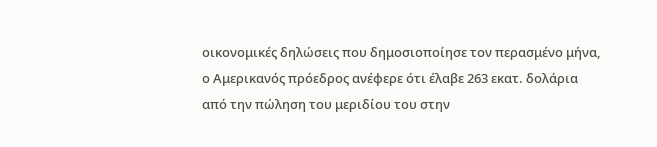οικονομικές δηλώσεις που δημοσιοποίησε τον περασμένο μήνα, ο Αμερικανός πρόεδρος ανέφερε ότι έλαβε 263 εκατ. δολάρια από την πώληση του μεριδίου του στην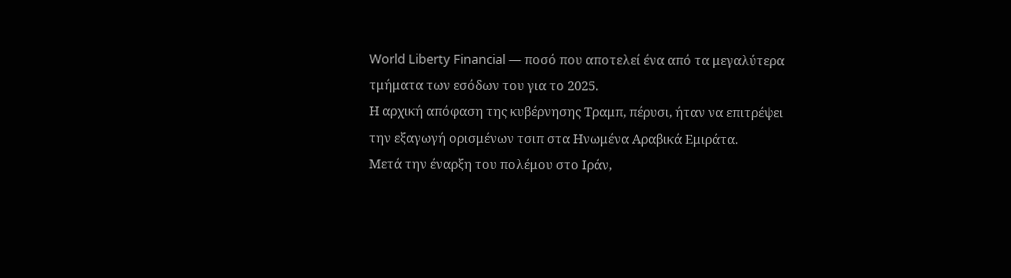World Liberty Financial — ποσό που αποτελεί ένα από τα μεγαλύτερα τμήματα των εσόδων του για το 2025.
Η αρχική απόφαση της κυβέρνησης Τραμπ, πέρυσι, ήταν να επιτρέψει την εξαγωγή ορισμένων τσιπ στα Ηνωμένα Αραβικά Εμιράτα.
Μετά την έναρξη του πολέμου στο Ιράν,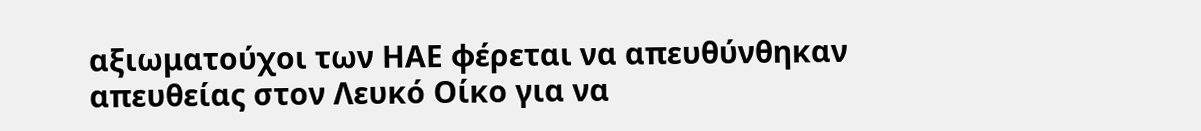αξιωματούχοι των ΗΑΕ φέρεται να απευθύνθηκαν απευθείας στον Λευκό Οίκο για να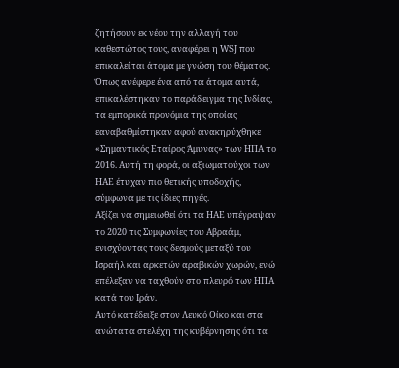ζητήσουν εκ νέου την αλλαγή του καθεστώτος τους, αναφέρει η WSJ που επικαλείται άτομα με γνώση του θέματος.
Όπως ανέφερε ένα από τα άτομα αυτά, επικαλέστηκαν το παράδειγμα της Ινδίας, τα εμπορικά προνόμια της οποίας εαναβαθμίστηκαν αφού ανακηρύχθηκε «Σημαντικός Εταίρος Άμυνας» των ΗΠΑ το 2016. Αυτή τη φορά, οι αξιωματούχοι των ΗΑΕ έτυχαν πιο θετικής υποδοχής, σύμφωνα με τις ίδιες πηγές.
Αξίζει να σημειωθεί ότι τα ΗΑΕ υπέγραψαν το 2020 τις Συμφωνίες του Αβραάμ, ενισχύοντας τους δεσμούς μεταξύ του Ισραήλ και αρκετών αραβικών χωρών, ενώ επέλεξαν να ταχθούν στο πλευρό των ΗΠΑ κατά του Ιράν.
Αυτό κατέδειξε στον Λευκό Οίκο και στα ανώτατα στελέχη της κυβέρνησης ότι τα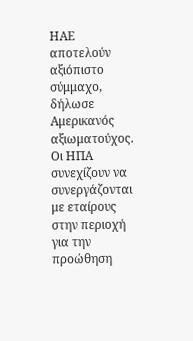ΗΑΕ αποτελούν αξιόπιστο σύμμαχο, δήλωσε Αμερικανός αξιωματούχος. Οι ΗΠΑ συνεχίζουν να συνεργάζονται με εταίρους στην περιοχή για την προώθηση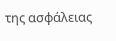της ασφάλειας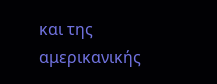και της αμερικανικής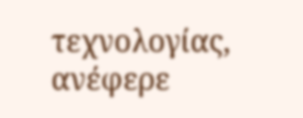τεχνολογίας, ανέφερε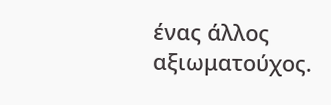ένας άλλος αξιωματούχος.